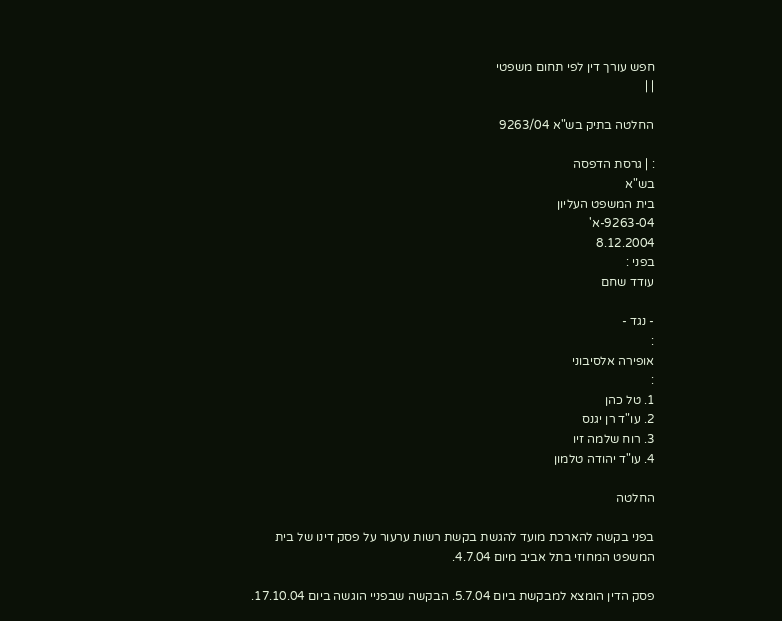חפש עורך דין לפי תחום משפטי
| |

החלטה בתיק בש"א 9263/04

: | גרסת הדפסה
בש"א
בית המשפט העליון
9263-04-א'
8.12.2004
בפני :
עודד שחם

- נגד -
:
אופירה אלסיבוני
:
1. טל כהן
2. עו"ד רן יגנס
3. רוח שלמה זיו
4. עו"ד יהודה טלמון

החלטה

בפני בקשה להארכת מועד להגשת בקשת רשות ערעור על פסק דינו של בית המשפט המחוזי בתל אביב מיום 4.7.04.

פסק הדין הומצא למבקשת ביום 5.7.04. הבקשה שבפניי הוגשה ביום 17.10.04.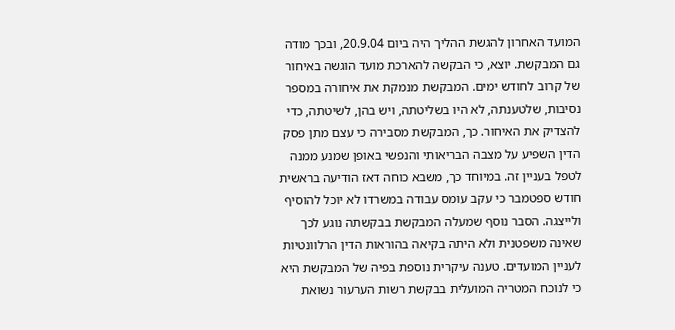המועד האחרון להגשת ההליך היה ביום 20.9.04, ובכך מודה גם המבקשת. יוצא, כי הבקשה להארכת מועד הוגשה באיחור של קרוב לחודש ימים. המבקשת מנמקת את איחורה במספר נסיבות, שלטענתה, לא היו בשליטתה, ויש בהן, לשיטתה, כדי להצדיק את האיחור. כך, המבקשת מסבירה כי עצם מתן פסק הדין השפיע על מצבה הבריאותי והנפשי באופן שמנע ממנה לטפל בעניין זה. במיוחד כך, משבא כוחה דאז הודיעה בראשית חודש ספטמבר כי עקב עומס עבודה במשרדו לא יוכל להוסיף ולייצגה. הסבר נוסף שמעלה המבקשת בבקשתה נוגע לכך שאינה משפטנית ולא היתה בקיאה בהוראות הדין הרלוונטיות לעניין המועדים. טענה עיקרית נוספת בפיה של המבקשת היא כי לנוכח המטריה המועלית בבקשת רשות הערעור נשואת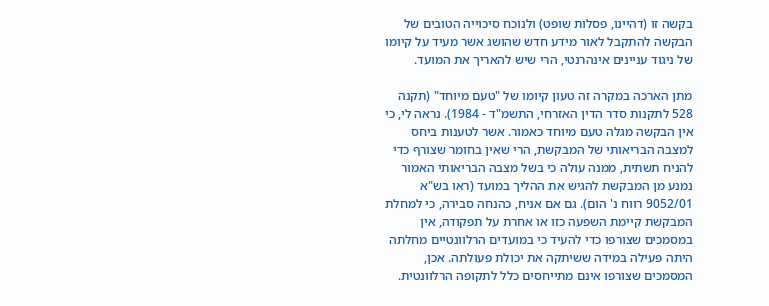בקשה זו (דהיינו, פסלות שופט) ולנוכח סיכוייה הטובים של הבקשה להתקבל לאור מידע חדש שהושג אשר מעיד על קיומו של ניגוד עניינים אינהרנטי, הרי שיש להאריך את המועד.

מתן הארכה במקרה זה טעון קיומו של "טעם מיוחד" (תקנה 528 לתקנות סדר הדין האזרחי, התשמ"ד - 1984). נראה לי, כי אין הבקשה מגלה טעם מיוחד כאמור. אשר לטענות ביחס למצבה הבריאותי של המבקשת, הרי שאין בחומר שצורף כדי להניח תשתית, ממנה עולה כי בשל מצבה הבריאותי האמור נמנע מן המבקשת להגיש את ההליך במועד (ראו בש"א 9052/01 רווח נ' הום). גם אם אניח, כהנחה סבירה, כי למחלת המבקשת קיימת השפעה כזו או אחרת על תפקודה, אין במסמכים שצורפו כדי להעיד כי במועדים הרלוונטיים מחלתה היתה פעילה במידה ששיתקה את יכולת פעולתה. אכן, המסמכים שצורפו אינם מתייחסים כלל לתקופה הרלוונטית.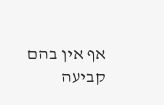אף אין בהם קביעה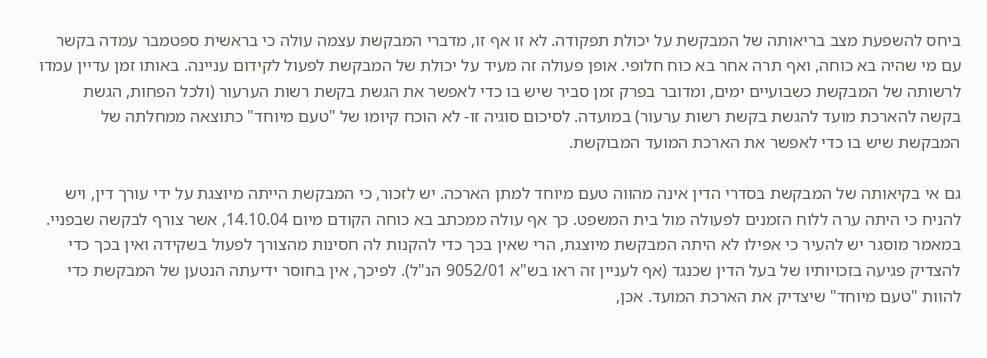ביחס להשפעת מצב בריאותה של המבקשת על יכולת תפקודה. לא זו אף זו, מדברי המבקשת עצמה עולה כי בראשית ספטמבר עמדה בקשר עם מי שהיה בא כוחה, ואף תרה אחר בא כוח חלופי. אופן פעולה זה מעיד על יכולת של המבקשת לפעול לקידום עניינה. באותו זמן עדיין עמדו לרשותה של המבקשת כשבועיים ימים, ומדובר בפרק זמן סביר שיש בו כדי לאפשר את הגשת בקשת רשות הערעור (ולכל הפחות, הגשת בקשה להארכת מועד להגשת בקשת רשות ערעור) במועדה. לסיכום סוגיה זו- לא הוכח קיומו של "טעם מיוחד" כתוצאה ממחלתה של המבקשת שיש בו כדי לאפשר את הארכת המועד המבוקשת.

גם אי בקיאותה של המבקשת בסדרי הדין אינה מהווה טעם מיוחד למתן הארכה. יש לזכור, כי המבקשת הייתה מיוצגת על ידי עורך דין, ויש להניח כי היתה ערה ללוח הזמנים לפעולה מול בית המשפט. כך אף עולה ממכתב בא כוחה הקודם מיום 14.10.04, אשר צורף לבקשה שבפניי. במאמר מוסגר יש להעיר כי אפילו לא היתה המבקשת מיוצגת, הרי שאין בכך כדי להקנות לה חסינות מהצורך לפעול בשקידה ואין בכך כדי להצדיק פגיעה בזכויותיו של בעל הדין שכנגד (אף לעניין זה ראו בש"א 9052/01 הנ"ל). לפיכך, אין בחוסר ידיעתה הנטען של המבקשת כדי להוות "טעם מיוחד" שיצדיק את הארכת המועד. אכן,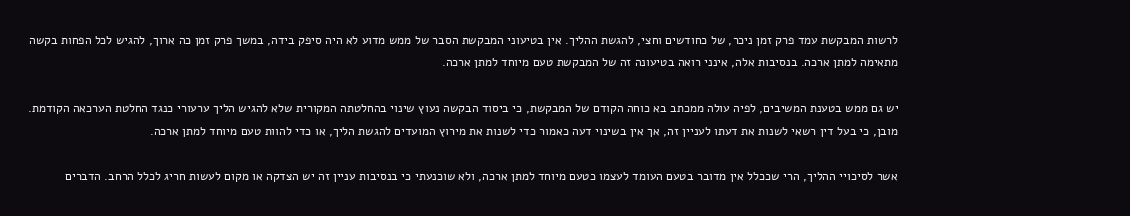לרשות המבקשת עמד פרק זמן ניכר, של כחודשים וחצי, להגשת ההליך. אין בטיעוני המבקשת הסבר של ממש מדוע לא היה סיפק בידה, במשך פרק זמן כה ארוך, להגיש לכל הפחות בקשה מתאימה למתן ארכה. בנסיבות אלה, אינני רואה בטיעונה זה של המבקשת טעם מיוחד למתן ארכה.

יש גם ממש בטענת המשיבים, לפיה עולה ממכתב בא כוחה הקודם של המבקשת, כי ביסוד הבקשה נעוץ שינוי בהחלטתה המקורית שלא להגיש הליך ערעורי כנגד החלטת הערכאה הקודמת. מובן, כי בעל דין רשאי לשנות את דעתו לעניין זה, אך אין בשינוי דעה כאמור כדי לשנות את מירוץ המועדים להגשת הליך, או כדי להוות טעם מיוחד למתן ארכה.

אשר לסיכויי ההליך, הרי שככלל אין מדובר בטעם העומד לעצמו כטעם מיוחד למתן ארכה, ולא שוכנעתי כי בנסיבות עניין זה יש הצדקה או מקום לעשות חריג לכלל הרחב. הדברים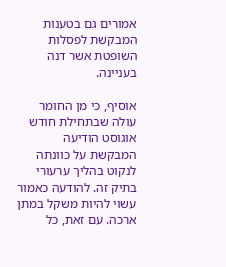אמורים גם בטענות המבקשת לפסלות השופטת אשר דנה בעניינה.

אוסיף, כי מן החומר עולה שבתחילת חודש אוגוסט הודיעה המבקשת על כוונתה לנקוט בהליך ערעורי בתיק זה. להודעה כאמור עשוי להיות משקל במתן ארכה. עם זאת, כל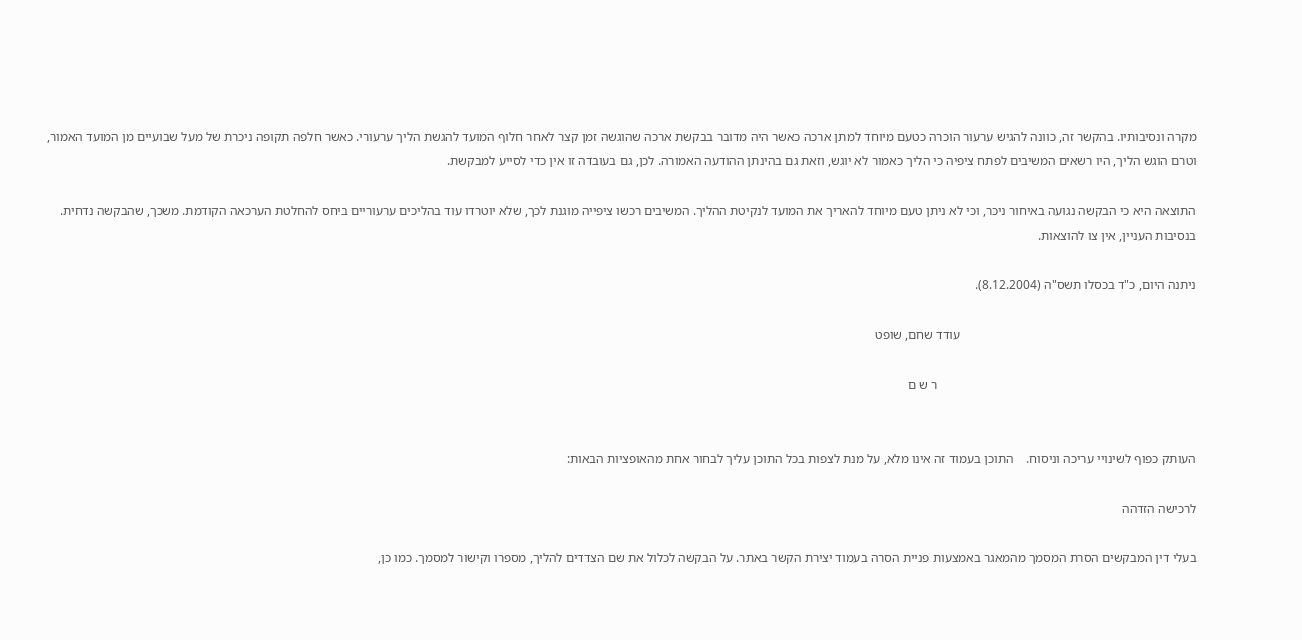מקרה ונסיבותיו. בהקשר זה, כוונה להגיש ערעור הוכרה כטעם מיוחד למתן ארכה כאשר היה מדובר בבקשת ארכה שהוגשה זמן קצר לאחר חלוף המועד להגשת הליך ערעורי. כאשר חלפה תקופה ניכרת של מעל שבועיים מן המועד האמור, וטרם הוגש הליך, היו רשאים המשיבים לפתח ציפיה כי הליך כאמור לא יוגש, וזאת גם בהינתן ההודעה האמורה. לכן, גם בעובדה זו אין כדי לסייע למבקשת.

התוצאה היא כי הבקשה נגועה באיחור ניכר, וכי לא ניתן טעם מיוחד להאריך את המועד לנקיטת ההליך. המשיבים רכשו ציפייה מוגנת לכך, שלא יוטרדו עוד בהליכים ערעוריים ביחס להחלטת הערכאה הקודמת. משכך, שהבקשה נדחית. בנסיבות העניין, אין צו להוצאות.

ניתנה היום, כ"ד בכסלו תשס"ה (8.12.2004).

                                                                         עודד שחם, שופט

                                                                                ר ש ם


העותק כפוף לשינויי עריכה וניסוח.    התוכן בעמוד זה אינו מלא, על מנת לצפות בכל התוכן עליך לבחור אחת מהאופציות הבאות:

לרכישה הזדהה

בעלי דין המבקשים הסרת המסמך מהמאגר באמצעות פניית הסרה בעמוד יצירת הקשר באתר. על הבקשה לכלול את שם הצדדים להליך, מספרו וקישור למסמך. כמו כן,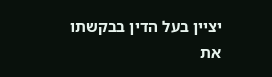יציין בעל הדין בבקשתו את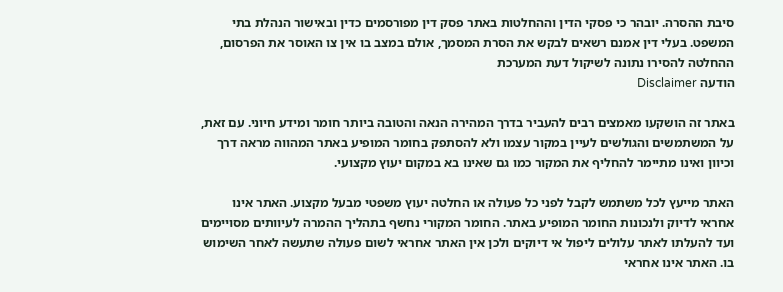סיבת ההסרה. יובהר כי פסקי הדין וההחלטות באתר פסק דין מפורסמים כדין ובאישור הנהלת בתי המשפט. בעלי דין אמנם רשאים לבקש את הסרת המסמך, אולם במצב בו אין צו האוסר את הפרסום, ההחלטה להסירו נתונה לשיקול דעת המערכת
הודעה Disclaimer

באתר זה הושקעו מאמצים רבים להעביר בדרך המהירה הנאה והטובה ביותר חומר ומידע חיוני. עם זאת, על המשתמשים והגולשים לעיין במקור עצמו ולא להסתפק בחומר המופיע באתר המהווה מראה דרך וכיוון ואינו מתיימר להחליף את המקור כמו גם שאינו בא במקום יעוץ מקצועי.

האתר מייעץ לכל משתמש לקבל לפני כל פעולה או החלטה יעוץ משפטי מבעל מקצוע. האתר אינו אחראי לדיוק ולנכונות החומר המופיע באתר. החומר המקורי נחשף בתהליך ההמרה לעיוותים מסויימים ועד להעלתו לאתר עלולים ליפול אי דיוקים ולכן אין האתר אחראי לשום פעולה שתעשה לאחר השימוש בו. האתר אינו אחראי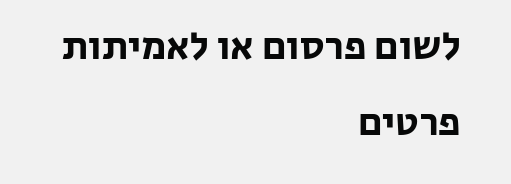לשום פרסום או לאמיתות פרטים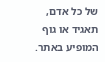של כל אדם, תאגיד או גוף המופיע באתר.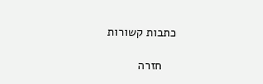כתבות קשורות

    חזרה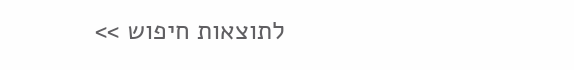לתוצאות חיפוש >>